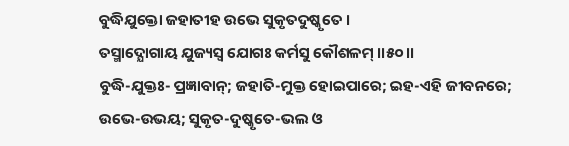ବୁଦ୍ଧିଯୁକ୍ତୋ ଜହାତୀହ ଉଭେ ସୁକୃତଦୁଷ୍କୃତେ ।
ତସ୍ମାଦ୍ଯୋଗାୟ ଯୁଜ୍ୟସ୍ୱ ଯୋଗଃ କର୍ମସୁ କୌଶଳମ୍ ।।୫୦।।
ବୁଦ୍ଧି-ଯୁକ୍ତଃ- ପ୍ରଜ୍ଞାବାନ୍; ଜହାତି-ମୁକ୍ତ ହୋଇପାରେ; ଇହ-ଏହି ଜୀବନରେ; ଉଭେ-ଉଭୟ; ସୁକୃତ-ଦୁଷ୍କୃତେ-ଭଲ ଓ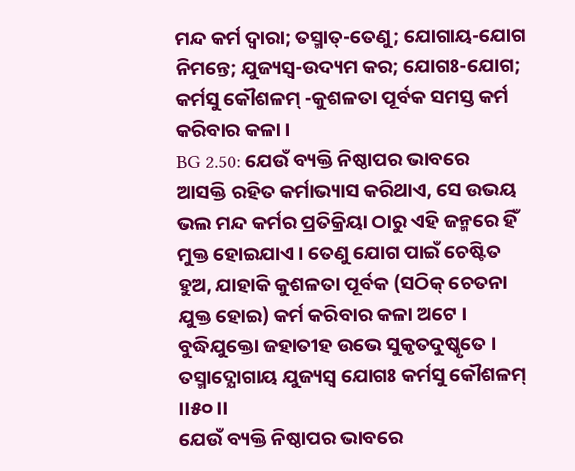ମନ୍ଦ କର୍ମ ଦ୍ୱାରା; ତସ୍ମାତ୍-ତେଣୁ; ଯୋଗାୟ-ଯୋଗ ନିମନ୍ତେ; ଯୁଜ୍ୟସ୍ୱ-ଉଦ୍ୟମ କର; ଯୋଗଃ-ଯୋଗ; କର୍ମସୁ କୌଶଳମ୍ -କୁଶଳତା ପୂର୍ବକ ସମସ୍ତ କର୍ମ କରିବାର କଳା ।
BG 2.50: ଯେଉଁ ବ୍ୟକ୍ତି ନିଷ୍ଠାପର ଭାବରେ ଆସକ୍ତି ରହିତ କର୍ମାଭ୍ୟାସ କରିଥାଏ, ସେ ଉଭୟ ଭଲ ମନ୍ଦ କର୍ମର ପ୍ରତିକ୍ରିୟା ଠାରୁ ଏହି ଜନ୍ମରେ ହିଁ ମୁକ୍ତ ହୋଇଯାଏ । ତେଣୁ ଯୋଗ ପାଇଁ ଚେଷ୍ଟିତ ହୁଅ, ଯାହାକି କୁଶଳତା ପୂର୍ବକ (ସଠିକ୍ ଚେତନା ଯୁକ୍ତ ହୋଇ) କର୍ମ କରିବାର କଳା ଅଟେ ।
ବୁଦ୍ଧିଯୁକ୍ତୋ ଜହାତୀହ ଉଭେ ସୁକୃତଦୁଷ୍କୃତେ ।
ତସ୍ମାଦ୍ଯୋଗାୟ ଯୁଜ୍ୟସ୍ୱ ଯୋଗଃ କର୍ମସୁ କୌଶଳମ୍ ।।୫୦।।
ଯେଉଁ ବ୍ୟକ୍ତି ନିଷ୍ଠାପର ଭାବରେ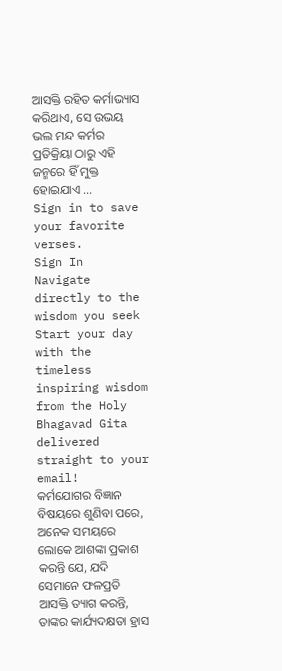ଆସକ୍ତି ରହିତ କର୍ମାଭ୍ୟାସ କରିଥାଏ, ସେ ଉଭୟ ଭଲ ମନ୍ଦ କର୍ମର ପ୍ରତିକ୍ରିୟା ଠାରୁ ଏହି ଜନ୍ମରେ ହିଁ ମୁକ୍ତ ହୋଇଯାଏ …
Sign in to save your favorite verses.
Sign In
Navigate directly to the wisdom you seek
Start your day with the timeless inspiring wisdom from the Holy Bhagavad Gita delivered straight to your email!
କର୍ମଯୋଗର ବିଜ୍ଞାନ ବିଷୟରେ ଶୁଣିବା ପରେ, ଅନେକ ସମୟରେ ଲୋକେ ଆଶଙ୍କା ପ୍ରକାଶ କରନ୍ତି ଯେ, ଯଦି ସେମାନେ ଫଳପ୍ରତି ଆସକ୍ତି ତ୍ୟାଗ କରନ୍ତି, ତାଙ୍କର କାର୍ଯ୍ୟଦକ୍ଷତା ହ୍ରାସ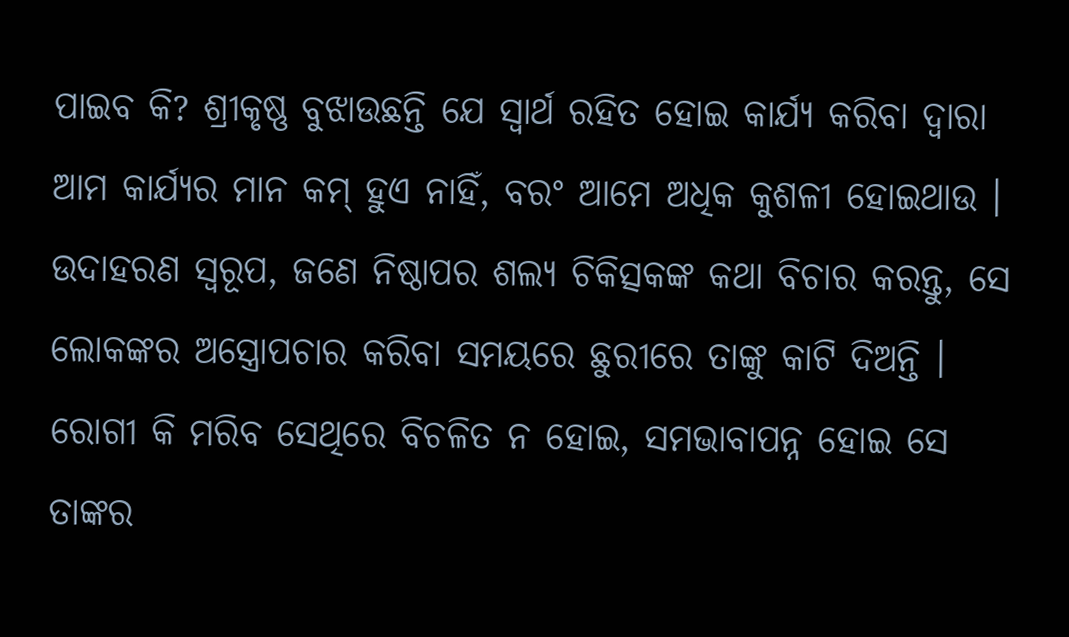ପାଇବ କି? ଶ୍ରୀକୃଷ୍ଣ ବୁଝାଉଛନ୍ତି ଯେ ସ୍ୱାର୍ଥ ରହିତ ହୋଇ କାର୍ଯ୍ୟ କରିବା ଦ୍ୱାରା ଆମ କାର୍ଯ୍ୟର ମାନ କମ୍ ହୁଏ ନାହିଁ, ବରଂ ଆମେ ଅଧିକ କୁଶଳୀ ହୋଇଥାଉ । ଉଦାହରଣ ସ୍ୱରୂପ, ଜଣେ ନିଷ୍ଠାପର ଶଲ୍ୟ ଚିକିତ୍ସକଙ୍କ କଥା ବିଚାର କରନ୍ତୁ, ସେ ଲୋକଙ୍କର ଅସ୍ତ୍ରୋପଚାର କରିବା ସମୟରେ ଛୁରୀରେ ତାଙ୍କୁ କାଟି ଦିଅନ୍ତି । ରୋଗୀ କି ମରିବ ସେଥିରେ ବିଚଳିତ ନ ହୋଇ, ସମଭାବାପନ୍ନ ହୋଇ ସେ ତାଙ୍କର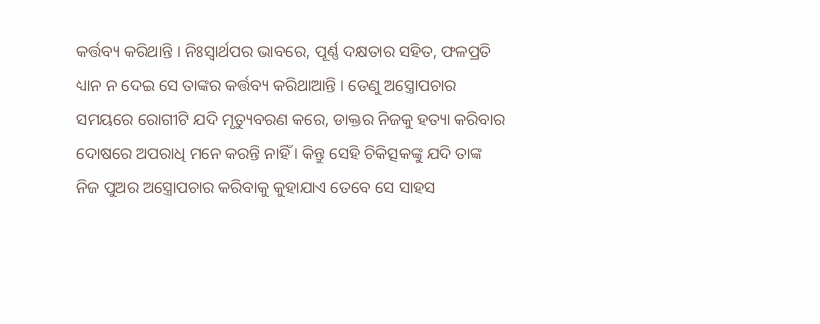କର୍ତ୍ତବ୍ୟ କରିଥାନ୍ତି । ନିଃସ୍ୱାର୍ଥପର ଭାବରେ, ପୂର୍ଣ୍ଣ ଦକ୍ଷତାର ସହିତ, ଫଳପ୍ରତି ଧ୍ୟାନ ନ ଦେଇ ସେ ତାଙ୍କର କର୍ତ୍ତବ୍ୟ କରିଥାଆନ୍ତି । ତେଣୁ ଅସ୍ତ୍ରୋପଚାର ସମୟରେ ରୋଗୀଟି ଯଦି ମୃତ୍ୟୁବରଣ କରେ, ଡାକ୍ତର ନିଜକୁ ହତ୍ୟା କରିବାର ଦୋଷରେ ଅପରାଧି ମନେ କରନ୍ତି ନାହିଁ । କିନ୍ତୁ ସେହି ଚିକିତ୍ସକଙ୍କୁ ଯଦି ତାଙ୍କ ନିଜ ପୁଅର ଅସ୍ତ୍ରୋପଚାର କରିବାକୁ କୁହାଯାଏ ତେବେ ସେ ସାହସ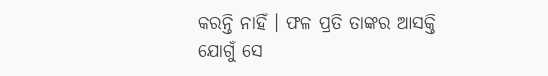କରନ୍ତି ନାହିଁ । ଫଳ ପ୍ରତି ତାଙ୍କର ଆସକ୍ତି ଯୋଗୁଁ ସେ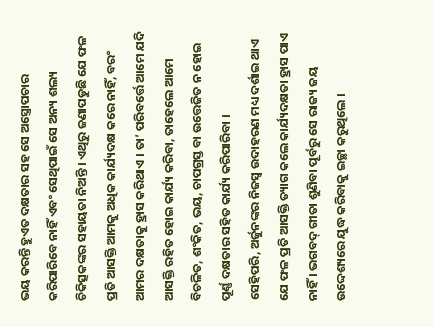ଭୟ କରନ୍ତି ହୁଏତ ଦକ୍ଷତାର ସହ ସେ ଅସ୍ତ୍ରୋପଚାର କରିପାରିବେ ନାହିଁ ଏବଂ ସେଥିପାଇଁ ସେ ଅନ୍ୟ ଶଲ୍ୟ ଚିକିତ୍ସକଙ୍କର ସହାୟତା ନିଅନ୍ତି । ଏଥିରୁ ଜଣାପଡୁଛି ଯେ ଫଳ ପ୍ରତି ଆସକ୍ତି ଆମକୁ ଅଧିକ କାର୍ଯ୍ୟଦକ୍ଷ କରେ ନାହିଁ, ବରଂ ଆମର ଦକ୍ଷତାକୁ ହ୍ରାସ କରିଥାଏ । ତା’ ପରିବର୍ତ୍ତେ ଆମେ ଯଦି ଆସକ୍ତି ରହିତ ହୋଇ କାର୍ଯ୍ୟ କରିବା, ତାହେଲେ ଆମେ ବିଚଳିତ, ଶଂକିତ, ଭୟ, ଚାପଗ୍ରସ୍ତ ବା ଉତ୍ତେଜିତ ନ ହୋଇ ପୂର୍ଣ୍ଣ ଦକ୍ଷତାର ସହିତ କାର୍ଯ୍ୟ କରିପାରିବା ।
ସେହିପରି, ଅର୍ଜୁନଙ୍କର ନିଜସ୍ୱ ଉଦାହରଣ ମଧ୍ୟ ଦର୍ଶାଇ ଥାଏ ଯେ ଫଳ ପ୍ରତି ଆସକ୍ତି ତ୍ୟାଗ କଲେ କାର୍ଯ୍ୟଦକ୍ଷତା ହ୍ରାସ ପାଏ ନାହିଁ । ଭଗବଦ୍ ଗୀତା ଶୁଣିବା ପୂର୍ବରୁ ସେ ରାଜ୍ୟ ଜୟ ଉଦ୍ଦେଶ୍ୟରେ ଯୁଦ୍ଧ କରିବାକୁ ଇଚ୍ଛା କରୁଥିଲେ ।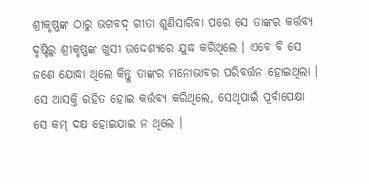ଶ୍ରୀକୃଷ୍ଣଙ୍କ ଠାରୁ ଭଗବଦ୍ ଗୀତା ଶୁଣିସାରିବା ପରେ ସେ ତାଙ୍କର କର୍ତ୍ତବ୍ୟ ଦୃଷ୍ଟିରୁ ଶ୍ରୀକୃଷ୍ଣଙ୍କ ଖୁସୀ ଉଦ୍ଦେଶ୍ୟରେ ଯୁଦ୍ଧ କରିଥିଲେ । ଏବେ ବି ସେ ଜଣେ ଯୋଦ୍ଧା ଥିଲେ କିନ୍ତୁ ତାଙ୍କର ମନୋଭାବର ପରିବର୍ତ୍ତନ ହୋଇଥିଲା । ସେ ଆସକ୍ତି ରହିତ ହୋଇ କର୍ତ୍ତବ୍ୟ କରିଥିଲେ, ସେଥିପାଇଁ ପୂର୍ବାପେକ୍ଷା ସେ କମ୍ ଦକ୍ଷ ହୋଇଯାଇ ନ ଥିଲେ ।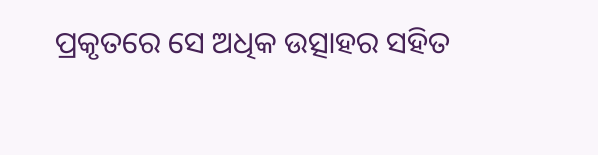ପ୍ରକୃତରେ ସେ ଅଧିକ ଉତ୍ସାହର ସହିତ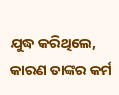ଯୁଦ୍ଧ କରିଥିଲେ, କାରଣ ତାଙ୍କର କର୍ମ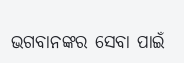ଭଗବାନଙ୍କର ସେବା ପାଇଁ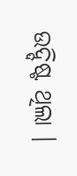ଉଦ୍ଦିଷ୍ଟ ଥିଲା ।